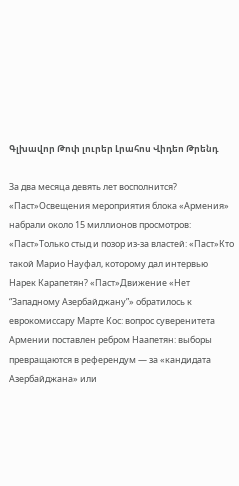Գլխավոր Թոփ լուրեր Լրահոս Վիդեո Թրենդ

За два месяца девять лет восполнится? «Паст»Освещения мероприятия блока «Армения» набрали около 15 миллионов просмотров: «Паст»Только стыд и позор из-за властей: «Паст»Кто такой Марио Науфал, которому дал интервью Нарек Карапетян? «Паст»Движение «Нет “Западному Азербайджану”» обратилось к еврокомиссару Марте Кос: вопрос суверенитета Армении поставлен ребром Наапетян: выборы превращаются в референдум — за «кандидата Азербайджана» или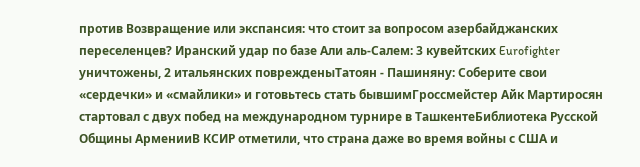против Возвращение или экспансия: что стоит за вопросом азербайджанских переселенцев? Иранский удар по базе Али аль‑Салем: 3 кувейтских Eurofighter уничтожены, 2 итальянских поврежденыТатоян - Пашиняну: Соберите свои «сердечки» и «смайлики» и готовьтесь стать бывшимГроссмейстер Айк Мартиросян стартовал с двух побед на международном турнире в ТашкентеБиблиотека Русской Общины АрменииВ КСИР отметили, что страна даже во время войны с США и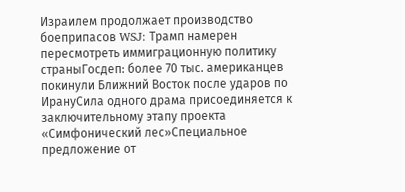Израилем продолжает производство боеприпасов WSJ: Трамп намерен пересмотреть иммиграционную политику страныГосдеп: более 70 тыс. американцев покинули Ближний Восток после ударов по ИрануСила одного драма присоединяется к заключительному этапу проекта «Симфонический лес»Специальное предложение от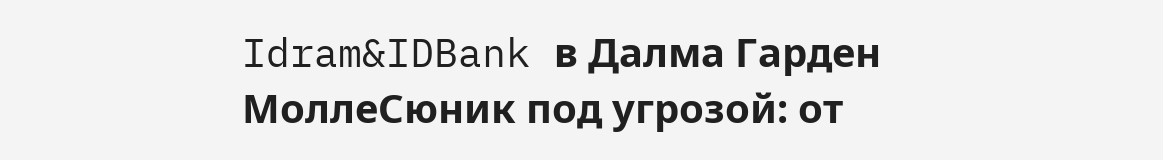Idram&IDBank в Далма Гарден МоллеСюник под угрозой: от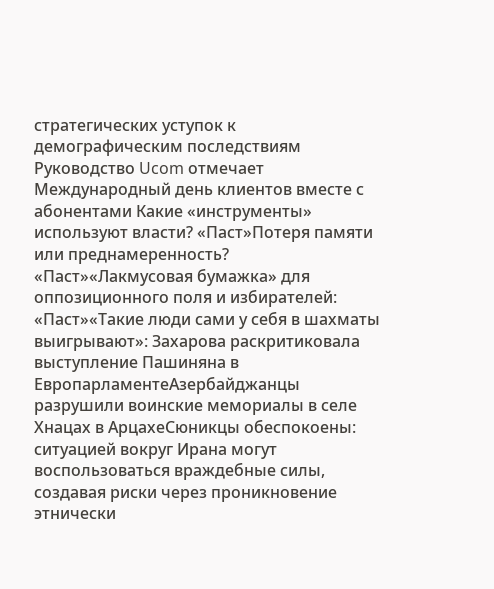стратегических уступок к демографическим последствиям Руководство Ucom отмечает Международный день клиентов вместе с абонентами Какие «инструменты» используют власти? «Паст»Потеря памяти или преднамеренность? «Паст»«Лакмусовая бумажка» для оппозиционного поля и избирателей: «Паст»«Такие люди сами у себя в шахматы выигрывают»: Захарова раскритиковала выступление Пашиняна в ЕвропарламентеАзербайджанцы разрушили воинские мемориалы в селе Хнацах в АрцахеСюникцы обеспокоены: ситуацией вокруг Ирана могут воспользоваться враждебные силы, создавая риски через проникновение этнически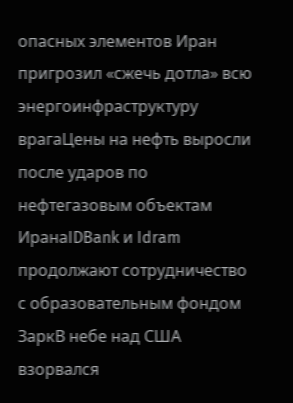опасных элементов Иран пригрозил «сжечь дотла» всю энергоинфраструктуру врагаЦены на нефть выросли после ударов по нефтегазовым объектам ИранаIDBank и Idram продолжают сотрудничество с образовательным фондом ЗаркВ небе над США взорвался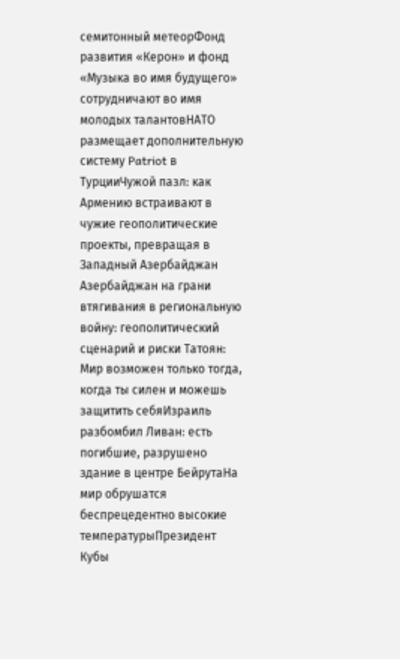семитонный метеорФонд развития «Керон» и фонд «Музыка во имя будущего» сотрудничают во имя молодых талантовНАТО размещает дополнительную систему Patriot в ТурцииЧужой пазл: как Армению встраивают в чужие геополитические проекты, превращая в Западный Азербайджан Азербайджан на грани втягивания в региональную войну: геополитический сценарий и риски Татоян: Мир возможен только тогда, когда ты силен и можешь защитить себяИзраиль разбомбил Ливан: есть погибшие, разрушено здание в центре БейрутаНа мир обрушатся беспрецедентно высокие температурыПрезидент Кубы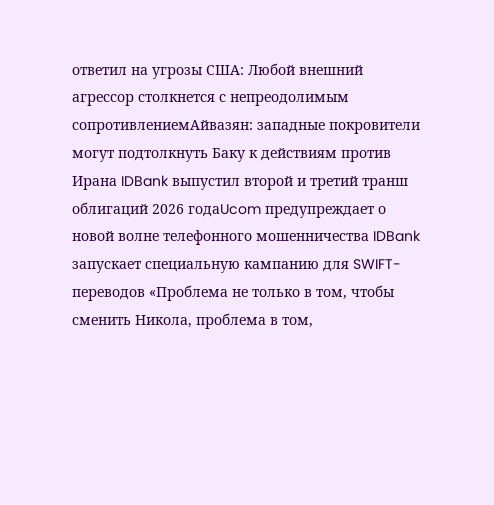ответил на угрозы США: Любой внешний агрессор столкнется с непреодолимым сопротивлениемАйвазян: западные покровители могут подтолкнуть Баку к действиям против Ирана IDBank выпустил второй и третий транш облигаций 2026 годаUcom предупреждает о новой волне телефонного мошенничества IDBank запускает специальную кампанию для SWIFT-переводов «Проблема не только в том, чтобы сменить Никола, проблема в том,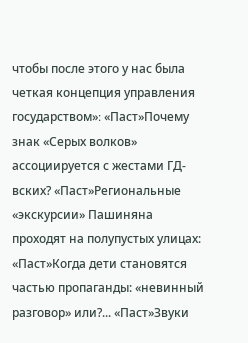чтобы после этого у нас была четкая концепция управления государством»։ «Паст»Почему знак «Серых волков» ассоциируется с жестами ГД-вских? «Паст»Региональные «экскурсии» Пашиняна проходят на полупустых улицах: «Паст»Когда дети становятся частью пропаганды: «невинный разговор» или?... «Паст»Звуки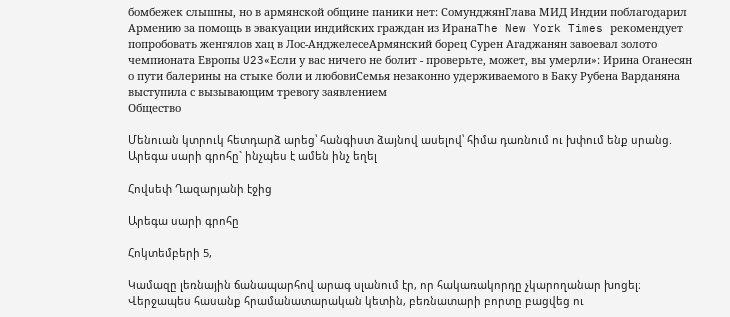бомбежек слышны, но в армянской общине паники нет: СомунджянГлава МИД Индии поблагодарил Армению за помощь в эвакуации индийских граждан из ИранаThe New York Times рекомендует попробовать женгялов хац в Лос-АнджелесеАрмянский борец Сурен Агаджанян завоевал золото чемпионата Европы U23«Если у вас ничего не болит - проверьте, может, вы умерли»: Ирина Оганесян о пути балерины на стыке боли и любовиСемья незаконно удерживаемого в Баку Рубена Варданяна выступила с вызывающим тревогу заявлением
Общество

Մենուան կտրուկ հետդարձ արեց՝ հանգիստ ձայնով ասելով՝ հիմա դառնում ու խփում ենք սրանց. Արեգա սարի գրոհը` ինչպես է ամեն ինչ եղել

Հովսեփ Ղազարյանի էջից

Արեգա սարի գրոհը

Հոկտեմբերի 5,

Կամազը լեռնային ճանապարհով արագ սլանում էր, որ հակառակորդը չկարողանար խոցել։ Վերջապես հասանք հրամանատարական կետին, բեռնատարի բորտը բացվեց ու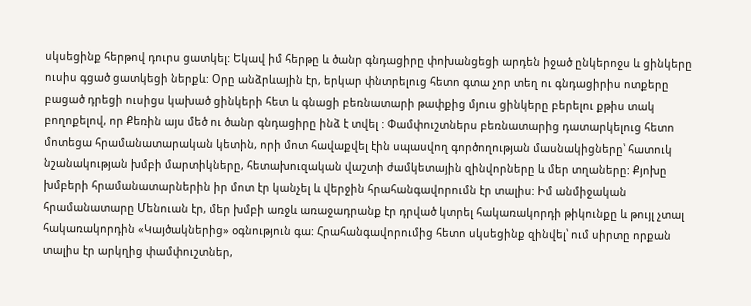սկսեցինք հերթով դուրս ցատկել: Եկավ իմ հերթը և ծանր գնդացիրը փոխանցեցի արդեն իջած ընկերոջս և ցինկերը ուսիս գցած ցատկեցի ներքև: Օրը անձրևային էր, երկար փնտրելուց հետո գտա չոր տեղ ու գնդացիրիս ոտքերը բացած դրեցի ուսիցս կախած ցինկերի հետ և գնացի բեռնատարի թափքից մյուս ցինկերը բերելու քթիս տակ բողոքելով, որ Քեռին այս մեծ ու ծանր գնդացիրը ինձ է տվել : Փամփուշտներս բեռնատարից դատարկելուց հետո մոտեցա հրամանատարական կետին, որի մոտ հավաքվել էին սպասվող գործողության մասնակիցները՝ հատուկ նշանակության խմբի մարտիկները, հետախուզական վաշտի ժամկետային զինվորները և մեր տղաները: Քյոխը խմբերի հրամանատարներին իր մոտ էր կանչել և վերջին հրահանգավորումն էր տալիս: Իմ անմիջական հրամանատարը Մենուան էր, մեր խմբի առջև առաջադրանք էր դրված կտրել հակառակորդի թիկունքը և թույլ չտալ հակառակորդին «Կայծակներից» օգնություն գա: Հրահանգավորումից հետո սկսեցինք զինվել՝ ում սիրտը որքան տալիս էր արկղից փամփուշտներ,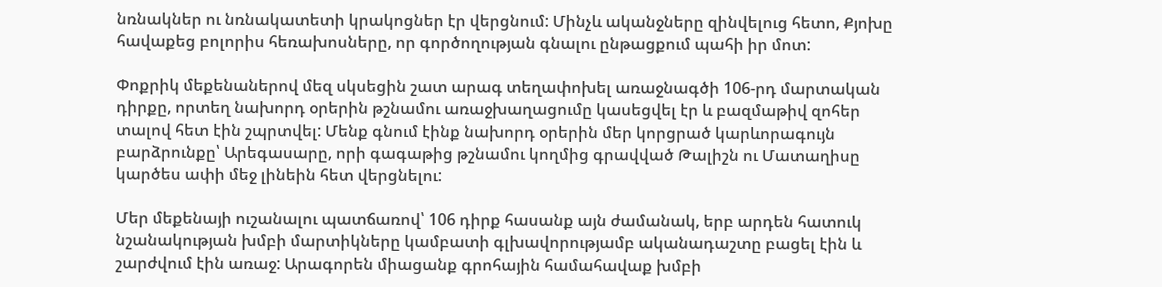նռնակներ ու նռնակատետի կրակոցներ էր վերցնում: Մինչև ականջները զինվելուց հետո, Քյոխը հավաքեց բոլորիս հեռախոսները, որ գործողության գնալու ընթացքում պահի իր մոտ:

Փոքրիկ մեքենաներով մեզ սկսեցին շատ արագ տեղափոխել առաջնագծի 106-րդ մարտական դիրքը, որտեղ նախորդ օրերին թշնամու առաջխաղացումը կասեցվել էր և բազմաթիվ զոհեր տալով հետ էին շպրտվել: Մենք գնում էինք նախորդ օրերին մեր կորցրած կարևորագույն բարձրունքը՝ Արեգասարը, որի գագաթից թշնամու կողմից գրավված Թալիշն ու Մատաղիսը կարծես ափի մեջ լինեին հետ վերցնելու:

Մեր մեքենայի ուշանալու պատճառով՝ 106 դիրք հասանք այն ժամանակ, երբ արդեն հատուկ նշանակության խմբի մարտիկները կամբատի գլխավորությամբ ականադաշտը բացել էին և շարժվում էին առաջ: Արագորեն միացանք գրոհային համահավաք խմբի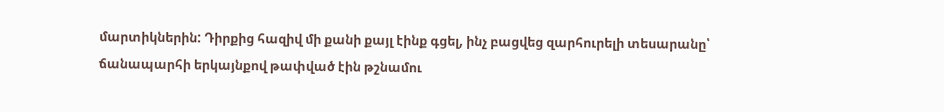մարտիկներին: Դիրքից հազիվ մի քանի քայլ էինք գցել, ինչ բացվեց զարհուրելի տեսարանը՝ ճանապարհի երկայնքով թափված էին թշնամու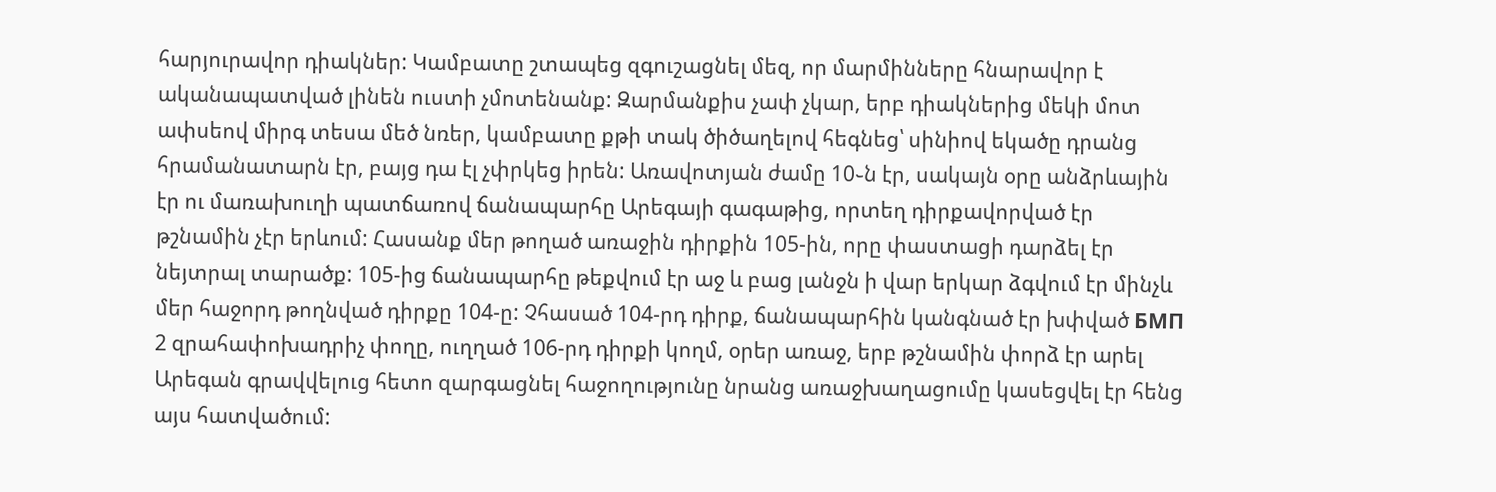հարյուրավոր դիակներ: Կամբատը շտապեց զգուշացնել մեզ, որ մարմինները հնարավոր է ականապատված լինեն ուստի չմոտենանք: Զարմանքիս չափ չկար, երբ դիակներից մեկի մոտ ափսեով միրգ տեսա մեծ նռեր, կամբատը քթի տակ ծիծաղելով հեգնեց՝ սինիով եկածը դրանց հրամանատարն էր, բայց դա էլ չփրկեց իրեն: Առավոտյան ժամը 10֊ն էր, սակայն օրը անձրևային էր ու մառախուղի պատճառով ճանապարհը Արեգայի գագաթից, որտեղ դիրքավորված էր թշնամին չէր երևում: Հասանք մեր թողած առաջին դիրքին 105-ին, որը փաստացի դարձել էր նեյտրալ տարածք: 105-ից ճանապարհը թեքվում էր աջ և բաց լանջն ի վար երկար ձգվում էր մինչև մեր հաջորդ թողնված դիրքը 104-ը: Չհասած 104-րդ դիրք, ճանապարհին կանգնած էր խփված БМП 2 զրահափոխադրիչ փողը, ուղղած 106-րդ դիրքի կողմ, օրեր առաջ, երբ թշնամին փորձ էր արել Արեգան գրավվելուց հետո զարգացնել հաջողությունը նրանց առաջխաղացումը կասեցվել էր հենց այս հատվածում: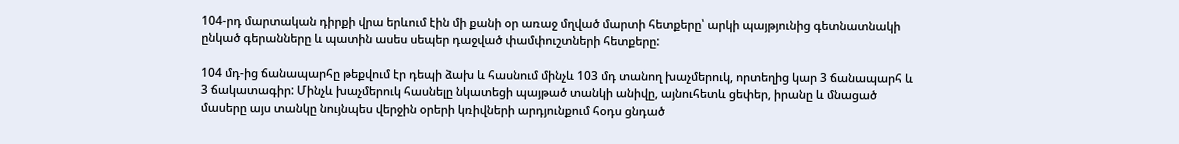104-րդ մարտական դիրքի վրա երևում էին մի քանի օր առաջ մղված մարտի հետքերը՝ արկի պայթյունից գետնատնակի ընկած գերանները և պատին ասես սեպեր դաջված փամփուշտների հետքերը:

104 մդ-ից ճանապարհը թեքվում էր դեպի ձախ և հասնում մինչև 103 մդ տանող խաչմերուկ, որտեղից կար 3 ճանապարհ և 3 ճակատագիր: Մինչև խաչմերուկ հասնելը նկատեցի պայթած տանկի անիվը, այնուհետև ցեփեր, իրանը և մնացած մասերը այս տանկը նույնպես վերջին օրերի կռիվների արդյունքում հօդս ցնդած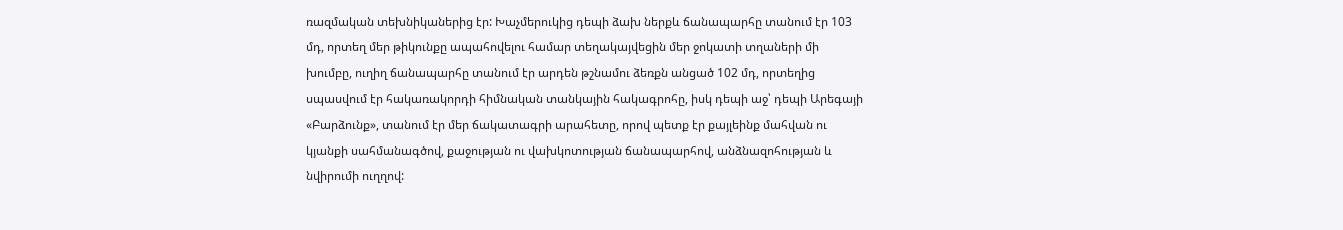ռազմական տեխնիկաներից էր: Խաչմերուկից դեպի ձախ ներքև ճանապարհը տանում էր 103 մդ, որտեղ մեր թիկունքը ապահովելու համար տեղակայվեցին մեր ջոկատի տղաների մի խումբը, ուղիղ ճանապարհը տանում էր արդեն թշնամու ձեռքն անցած 102 մդ, որտեղից սպասվում էր հակառակորդի հիմնական տանկային հակագրոհը, իսկ դեպի աջ՝ դեպի Արեգայի «Բարձունք», տանում էր մեր ճակատագրի արահետը, որով պետք էր քայլեինք մահվան ու կյանքի սահմանագծով, քաջության ու վախկոտության ճանապարհով, անձնազոհության և նվիրումի ուղղով: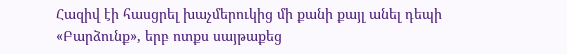Հազիվ էի հասցրել խաչմերուկից մի քանի քայլ անել դեպի «Բարձունք», երբ ոտքս սայթաքեց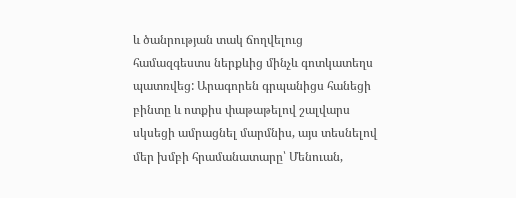և ծանրության տակ ճողվելուց համազգեստս ներքևից մինչև գոտկատեղս պատռվեց: Արագորեն գրպանիցս հանեցի բինտը և ոտքիս փաթաթելով շալվարս սկսեցի ամրացնել մարմնիս, այս տեսնելով մեր խմբի հրամանատարը՝ Մենուան,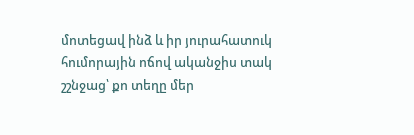մոտեցավ ինձ և իր յուրահատուկ հումորային ոճով ականջիս տակ շշնջաց՝ քո տեղը մեր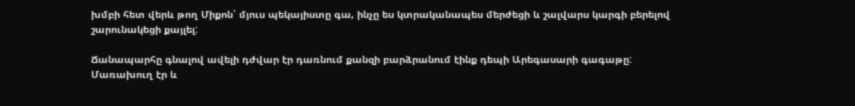խմբի հետ վերև թող Միքոն՝ մյուս պեկայիստը գա, ինչը ես կտրականապես մերժեցի և շալվարս կարգի բերելով շարունակեցի քայլել:

Ճանապարհը գնալով ավելի դժվար էր դառնում քանզի բարձրանում էինք դեպի Արեգասարի գագաթը: Մառախուղ էր և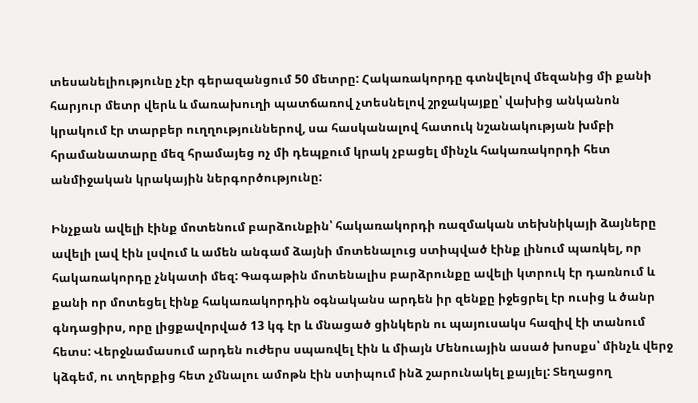տեսանելիությունը չէր գերազանցում 50 մետրը: Հակառակորդը գտնվելով մեզանից մի քանի հարյուր մետր վերև և մառախուղի պատճառով չտեսնելով շրջակայքը՝ վախից անկանոն կրակում էր տարբեր ուղղություններով, սա հասկանալով հատուկ նշանակության խմբի հրամանատարը մեզ հրամայեց ոչ մի դեպքում կրակ չբացել մինչև հակառակորդի հետ անմիջական կրակային ներգործությունը:

Ինչքան ավելի էինք մոտենում բարձունքին՝ հակառակորդի ռազմական տեխնիկայի ձայները ավելի լավ էին լսվում և ամեն անգամ ձայնի մոտենալուց ստիպված էինք լինում պառկել, որ հակառակորդը չնկատի մեզ: Գագաթին մոտենալիս բարձրունքը ավելի կտրուկ էր դառնում և քանի որ մոտեցել էինք հակառակորդին օգնականս արդեն իր զենքը իջեցրել էր ուսից և ծանր գնդացիրս, որը լիցքավորված 13 կգ էր և մնացած ցինկերն ու պայուսակս հազիվ էի տանում հետս: Վերջնամասում արդեն ուժերս սպառվել էին և միայն Մենուային ասած խոսքս՝ մինչև վերջ կձգեմ, ու տղերքից հետ չմնալու ամոթն էին ստիպում ինձ շարունակել քայլել: Տեղացող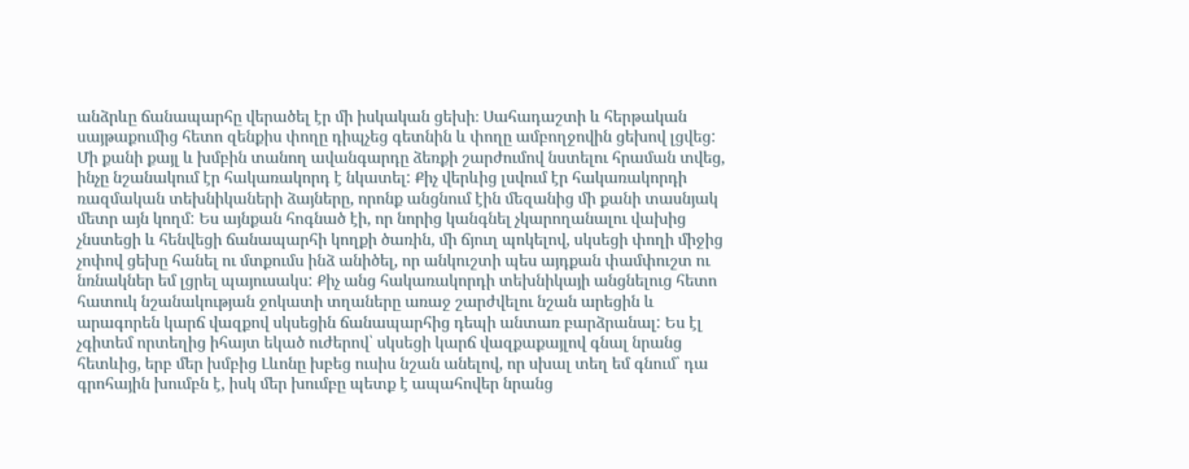անձրևը ճանապարհը վերածել էր մի իսկական ցեխի։ Սահադաշտի և հերթական սայթաքումից հետո զենքիս փողը դիպչեց գետնին և փողը ամբողջովին ցեխով լցվեց: Մի քանի քայլ և խմբին տանող ավանգարդը ձեռքի շարժումով նստելու հրաման տվեց, ինչը նշանակում էր հակառակորդ է նկատել: Քիչ վերևից լսվում էր հակառակորդի ռազմական տեխնիկաների ձայները, որոնք անցնում էին մեզանից մի քանի տասնյակ մետր այն կողմ: Ես այնքան հոգնած էի, որ նորից կանգնել չկարողանալու վախից չնստեցի և հենվեցի ճանապարհի կողքի ծառին, մի ճյուղ պոկելով, սկսեցի փողի միջից չոփով ցեխը հանել ու մտքումս ինձ անիծել, որ անկուշտի պես այդքան փամփուշտ ու նռնակներ եմ լցրել պայուսակս: Քիչ անց հակառակորդի տեխնիկայի անցնելուց հետո հատուկ նշանակության ջոկատի տղաները առաջ շարժվելու նշան արեցին և արագորեն կարճ վազքով սկսեցին ճանապարհից դեպի անտառ բարձրանալ: Ես էլ չգիտեմ որտեղից իհայտ եկած ուժերով՝ սկսեցի կարճ վազքաքայլով գնալ նրանց հետևից, երբ մեր խմբից Լևոնը խբեց ուսիս նշան անելով, որ սխալ տեղ եմ գնում՝ դա գրոհային խումբն է, իսկ մեր խումբը պետք է ապահովեր նրանց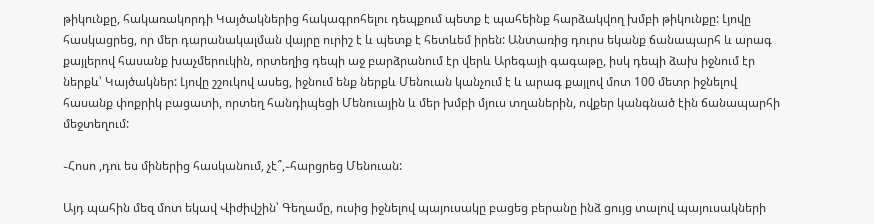թիկունքը, հակառակորդի Կայծակներից հակագրոհելու դեպքում պետք է պահեինք հարձակվող խմբի թիկունքը: Լյովը հասկացրեց, որ մեր դարանակալման վայրը ուրիշ է և պետք է հետևեմ իրեն: Անտառից դուրս եկանք ճանապարհ և արագ քայլերով հասանք խաչմերուկին, որտեղից դեպի աջ բարձրանում էր վերև Արեգայի գագաթը, իսկ դեպի ձախ իջնում էր ներքև՝ Կայծակներ: Լյովը շշուկով ասեց, իջնում ենք ներքև Մենուան կանչում է և արագ քայլով մոտ 100 մետր իջնելով հասանք փոքրիկ բացատի, որտեղ հանդիպեցի Մենուային և մեր խմբի մյուս տղաներին, ովքեր կանգնած էին ճանապարհի մեջտեղում:

֊Հոսո ,դու ես միներից հասկանում, չէ՞,֊հարցրեց Մենուան:

Այդ պահին մեզ մոտ եկավ Վիժիվշին՝ Գեղամը, ուսից իջնելով պայուսակը բացեց բերանը ինձ ցույց տալով պայուսակների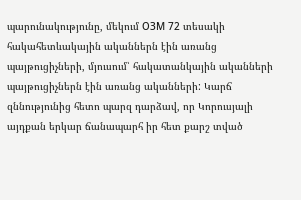պարունակությունը, մեկում ОЗМ 72 տեսակի հակահետևակային ականներն էին առանց պայթուցիչների, մյուսում՝ հակատանկային ականների պայթուցիչներն էին առանց ականների: Կարճ զննությունից հետո պարզ դարձավ, որ Կորուսյալի այդքան երկար ճանապարհ իր հետ քարշ տված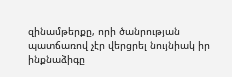զինամթերքը, որի ծանրության պատճառով չէր վերցրել նույնիակ իր ինքնաձիգը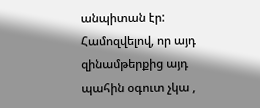անպիտան էր: Համոզվելով, որ այդ զինամթերքից այդ պահին օգուտ չկա ,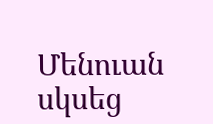Մենուան սկսեց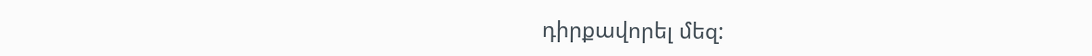դիրքավորել մեզ: